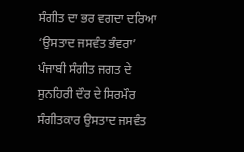ਸੰਗੀਤ ਦਾ ਭਰ ਵਗਦਾ ਦਰਿਆ ‘ਉਸਤਾਦ ਜਸਵੰਤ ਭੰਵਰਾ’
ਪੰਜਾਬੀ ਸੰਗੀਤ ਜਗਤ ਦੇ ਸੁਨਹਿਰੀ ਦੌਰ ਦੇ ਸਿਰਮੌਰ ਸੰਗੀਤਕਾਰ ਉਸਤਾਦ ਜਸਵੰਤ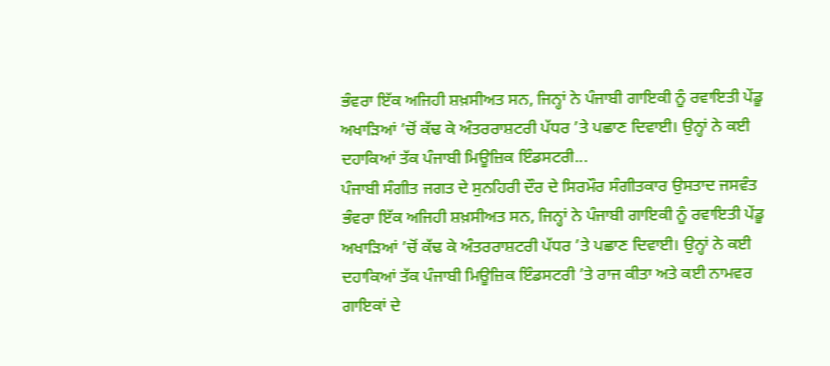ਭੰਵਰਾ ਇੱਕ ਅਜਿਹੀ ਸ਼ਖ਼ਸੀਅਤ ਸਨ, ਜਿਨ੍ਹਾਂ ਨੇ ਪੰਜਾਬੀ ਗਾਇਕੀ ਨੂੰ ਰਵਾਇਤੀ ਪੇਂਡੂ ਅਖਾੜਿਆਂ ’ਚੋਂ ਕੱਢ ਕੇ ਅੰਤਰਰਾਸ਼ਟਰੀ ਪੱਧਰ ’ਤੇ ਪਛਾਣ ਦਿਵਾਈ। ਉਨ੍ਹਾਂ ਨੇ ਕਈ ਦਹਾਕਿਆਂ ਤੱਕ ਪੰਜਾਬੀ ਮਿਊਜ਼ਿਕ ਇੰਡਸਟਰੀ...
ਪੰਜਾਬੀ ਸੰਗੀਤ ਜਗਤ ਦੇ ਸੁਨਹਿਰੀ ਦੌਰ ਦੇ ਸਿਰਮੌਰ ਸੰਗੀਤਕਾਰ ਉਸਤਾਦ ਜਸਵੰਤ ਭੰਵਰਾ ਇੱਕ ਅਜਿਹੀ ਸ਼ਖ਼ਸੀਅਤ ਸਨ, ਜਿਨ੍ਹਾਂ ਨੇ ਪੰਜਾਬੀ ਗਾਇਕੀ ਨੂੰ ਰਵਾਇਤੀ ਪੇਂਡੂ ਅਖਾੜਿਆਂ ’ਚੋਂ ਕੱਢ ਕੇ ਅੰਤਰਰਾਸ਼ਟਰੀ ਪੱਧਰ ’ਤੇ ਪਛਾਣ ਦਿਵਾਈ। ਉਨ੍ਹਾਂ ਨੇ ਕਈ ਦਹਾਕਿਆਂ ਤੱਕ ਪੰਜਾਬੀ ਮਿਊਜ਼ਿਕ ਇੰਡਸਟਰੀ ’ਤੇ ਰਾਜ ਕੀਤਾ ਅਤੇ ਕਈ ਨਾਮਵਰ ਗਾਇਕਾਂ ਦੇ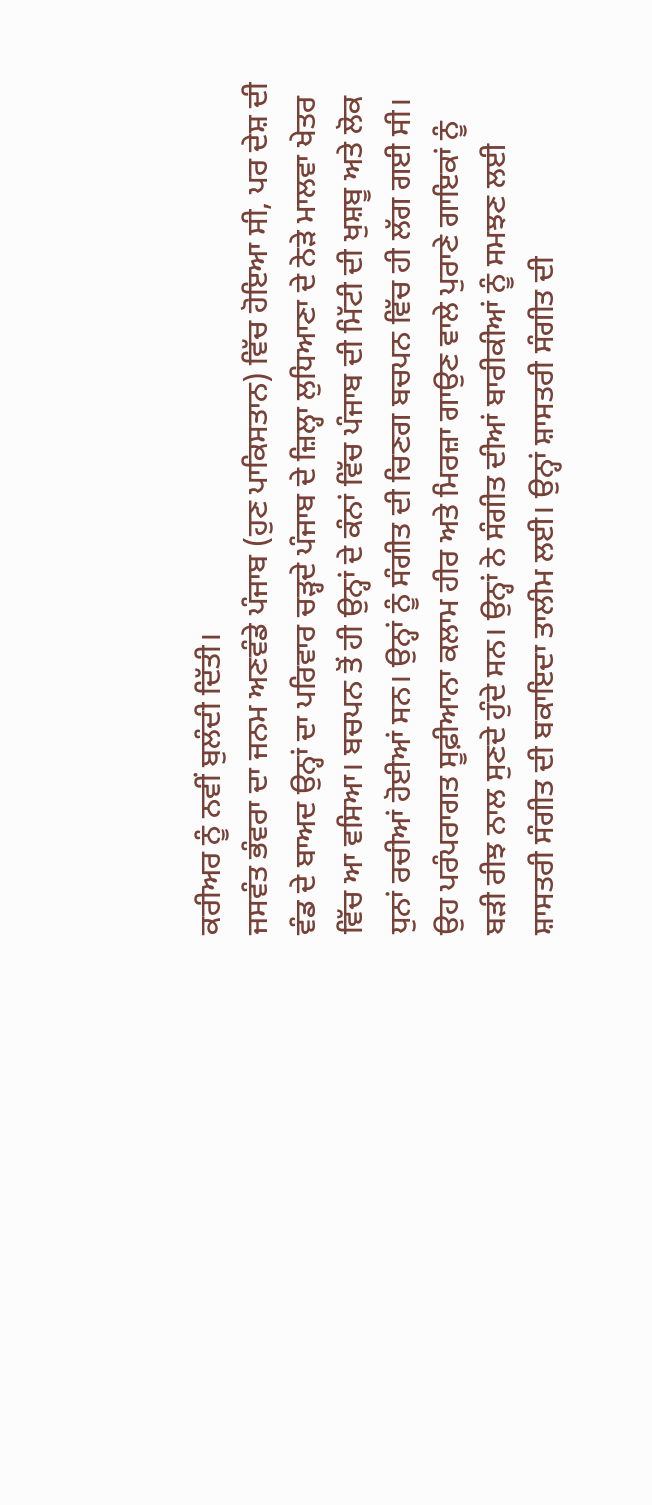ਕਰੀਅਰ ਨੂੰ ਨਵੀਂ ਬੁਲੰਦੀ ਦਿੱਤੀ।
ਜਸਵੰਤ ਭੰਵਰਾ ਦਾ ਜਨਮ ਅਣਵੰਡੇ ਪੰਜਾਬ (ਹੁਣ ਪਾਕਿਸਤਾਨ) ਵਿੱਚ ਹੋਇਆ ਸੀ, ਪਰ ਦੇਸ਼ ਦੀ ਵੰਡ ਦੇ ਬਾਅਦ ਉਨ੍ਹਾਂ ਦਾ ਪਰਿਵਾਰ ਚੜ੍ਹਦੇ ਪੰਜਾਬ ਦੇ ਜ਼ਿਲ੍ਹਾ ਲੁਧਿਆਣਾ ਦੇ ਨੇੜੇ ਮਾਲਵਾ ਖੇਤਰ ਵਿੱਚ ਆ ਵਸਿਆ। ਬਚਪਨ ਤੋਂ ਹੀ ਉਨ੍ਹਾਂ ਦੇ ਕੰਨਾਂ ਵਿੱਚ ਪੰਜਾਬ ਦੀ ਮਿੱਟੀ ਦੀ ਖੁਸ਼ਬੂ ਅਤੇ ਲੋਕ ਧੁਨਾਂ ਰਚੀਆਂ ਹੋਈਆਂ ਸਨ। ਉਨ੍ਹਾਂ ਨੂੰ ਸੰਗੀਤ ਦੀ ਚਿਣਗ ਬਚਪਨ ਵਿੱਚ ਹੀ ਲੱਗ ਗਈ ਸੀ। ਉਹ ਪਰੰਪਰਾਗਤ ਸੂਫ਼ੀਆਨਾ ਕਲਾਮ ਹੀਰ ਅਤੇ ਮਿਰਜ਼ਾ ਗਾਉਣ ਵਾਲੇ ਪੁਰਾਣੇ ਗਾਇਕਾਂ ਨੂੰ ਬੜੀ ਰੀਝ ਨਾਲ ਸੁਣਦੇ ਹੁੰਦੇ ਸਨ। ਉਨ੍ਹਾਂ ਨੇ ਸੰਗੀਤ ਦੀਆਂ ਬਾਰੀਕੀਆਂ ਨੂੰ ਸਮਝਣ ਲਈ ਸ਼ਾਸਤਰੀ ਸੰਗੀਤ ਦੀ ਬਕਾਇਦਾ ਤਾਲੀਮ ਲਈ। ਉਨ੍ਹਾਂ ਸ਼ਾਸਤਰੀ ਸੰਗੀਤ ਦੀ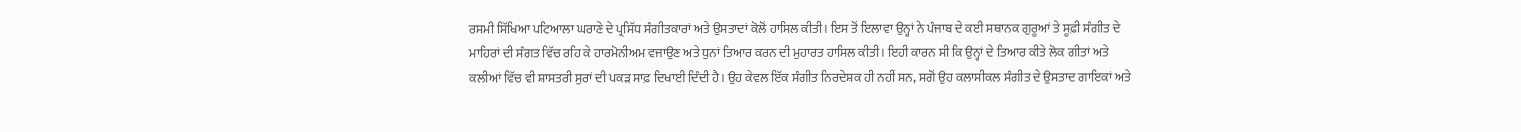ਰਸਮੀ ਸਿੱਖਿਆ ਪਟਿਆਲਾ ਘਰਾਣੇ ਦੇ ਪ੍ਰਸਿੱਧ ਸੰਗੀਤਕਾਰਾਂ ਅਤੇ ਉਸਤਾਦਾਂ ਕੋਲੋਂ ਹਾਸਿਲ ਕੀਤੀ। ਇਸ ਤੋਂ ਇਲਾਵਾ ਉਨ੍ਹਾਂ ਨੇ ਪੰਜਾਬ ਦੇ ਕਈ ਸਥਾਨਕ ਗੁਰੂਆਂ ਤੇ ਸੂਫ਼ੀ ਸੰਗੀਤ ਦੇ ਮਾਹਿਰਾਂ ਦੀ ਸੰਗਤ ਵਿੱਚ ਰਹਿ ਕੇ ਹਾਰਮੋਨੀਅਮ ਵਜਾਉਣ ਅਤੇ ਧੁਨਾਂ ਤਿਆਰ ਕਰਨ ਦੀ ਮੁਹਾਰਤ ਹਾਸਿਲ ਕੀਤੀ। ਇਹੀ ਕਾਰਨ ਸੀ ਕਿ ਉਨ੍ਹਾਂ ਦੇ ਤਿਆਰ ਕੀਤੇ ਲੋਕ ਗੀਤਾਂ ਅਤੇ ਕਲੀਆਂ ਵਿੱਚ ਵੀ ਸ਼ਾਸਤਰੀ ਸੁਰਾਂ ਦੀ ਪਕੜ ਸਾਫ਼ ਦਿਖਾਈ ਦਿੰਦੀ ਹੈ। ਉਹ ਕੇਵਲ ਇੱਕ ਸੰਗੀਤ ਨਿਰਦੇਸ਼ਕ ਹੀ ਨਹੀਂ ਸਨ, ਸਗੋਂ ਉਹ ਕਲਾਸੀਕਲ ਸੰਗੀਤ ਦੇ ਉਸਤਾਦ ਗਾਇਕਾਂ ਅਤੇ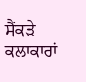ਸੈਂਕੜੇ ਕਲਾਕਾਰਾਂ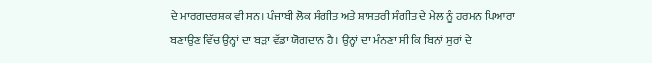ਦੇ ਮਾਰਗਦਰਸ਼ਕ ਵੀ ਸਨ। ਪੰਜਾਬੀ ਲੋਕ ਸੰਗੀਤ ਅਤੇ ਸ਼ਾਸਤਰੀ ਸੰਗੀਤ ਦੇ ਮੇਲ ਨੂੰ ਹਰਮਨ ਪਿਆਰਾ ਬਣਾਉਣ ਵਿੱਚ ਉਨ੍ਹਾਂ ਦਾ ਬੜਾ ਵੱਡਾ ਯੋਗਦਾਨ ਹੈ। ਉਨ੍ਹਾਂ ਦਾ ਮੰਨਣਾ ਸੀ ਕਿ ਬਿਨਾਂ ਸੁਰਾਂ ਦੇ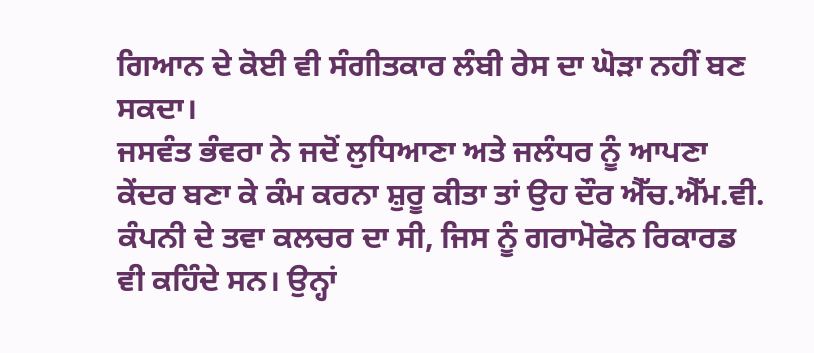ਗਿਆਨ ਦੇ ਕੋਈ ਵੀ ਸੰਗੀਤਕਾਰ ਲੰਬੀ ਰੇਸ ਦਾ ਘੋੜਾ ਨਹੀਂ ਬਣ ਸਕਦਾ।
ਜਸਵੰਤ ਭੰਵਰਾ ਨੇ ਜਦੋਂ ਲੁਧਿਆਣਾ ਅਤੇ ਜਲੰਧਰ ਨੂੰ ਆਪਣਾ ਕੇਂਦਰ ਬਣਾ ਕੇ ਕੰਮ ਕਰਨਾ ਸ਼ੁਰੂ ਕੀਤਾ ਤਾਂ ਉਹ ਦੌਰ ਐੱਚ.ਐੱਮ.ਵੀ. ਕੰਪਨੀ ਦੇ ਤਵਾ ਕਲਚਰ ਦਾ ਸੀ, ਜਿਸ ਨੂੰ ਗਰਾਮੋਫੋਨ ਰਿਕਾਰਡ ਵੀ ਕਹਿੰਦੇ ਸਨ। ਉਨ੍ਹਾਂ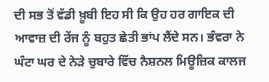ਦੀ ਸਭ ਤੋਂ ਵੱਡੀ ਖ਼ੂਬੀ ਇਹ ਸੀ ਕਿ ਉਹ ਹਰ ਗਾਇਕ ਦੀ ਆਵਾਜ਼ ਦੀ ਰੇਂਜ ਨੂੰ ਬਹੁਤ ਛੇਤੀ ਭਾਂਪ ਲੈਂਦੇ ਸਨ। ਭੰਵਰਾ ਨੇ ਘੰਟਾ ਘਰ ਦੇ ਨੇੜੇ ਚੁਬਾਰੇ ਵਿੱਚ ਨੈਸ਼ਨਲ ਮਿਊਜ਼ਿਕ ਕਾਲਜ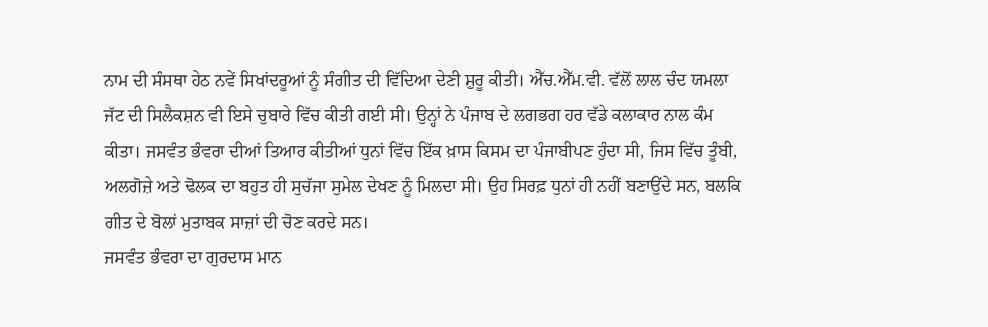ਨਾਮ ਦੀ ਸੰਸਥਾ ਹੇਠ ਨਵੇਂ ਸਿਖਾਂਦਰੂਆਂ ਨੂੰ ਸੰਗੀਤ ਦੀ ਵਿੱਦਿਆ ਦੇਣੀ ਸ਼ੁਰੂ ਕੀਤੀ। ਐੱਚ.ਐੱਮ.ਵੀ. ਵੱਲੋਂ ਲਾਲ ਚੰਦ ਯਮਲਾ ਜੱਟ ਦੀ ਸਿਲੈਕਸ਼ਨ ਵੀ ਇਸੇ ਚੁਬਾਰੇ ਵਿੱਚ ਕੀਤੀ ਗਈ ਸੀ। ਉਨ੍ਹਾਂ ਨੇ ਪੰਜਾਬ ਦੇ ਲਗਭਗ ਹਰ ਵੱਡੇ ਕਲਾਕਾਰ ਨਾਲ ਕੰਮ ਕੀਤਾ। ਜਸਵੰਤ ਭੰਵਰਾ ਦੀਆਂ ਤਿਆਰ ਕੀਤੀਆਂ ਧੁਨਾਂ ਵਿੱਚ ਇੱਕ ਖ਼ਾਸ ਕਿਸਮ ਦਾ ਪੰਜਾਬੀਪਣ ਹੁੰਦਾ ਸੀ, ਜਿਸ ਵਿੱਚ ਤੂੰਬੀ, ਅਲਗੋਜ਼ੇ ਅਤੇ ਢੋਲਕ ਦਾ ਬਹੁਤ ਹੀ ਸੁਚੱਜਾ ਸੁਮੇਲ ਦੇਖਣ ਨੂੰ ਮਿਲਦਾ ਸੀ। ਉਹ ਸਿਰਫ਼ ਧੁਨਾਂ ਹੀ ਨਹੀਂ ਬਣਾਉਂਦੇ ਸਨ, ਬਲਕਿ ਗੀਤ ਦੇ ਬੋਲਾਂ ਮੁਤਾਬਕ ਸਾਜ਼ਾਂ ਦੀ ਚੋਣ ਕਰਦੇ ਸਨ।
ਜਸਵੰਤ ਭੰਵਰਾ ਦਾ ਗੁਰਦਾਸ ਮਾਨ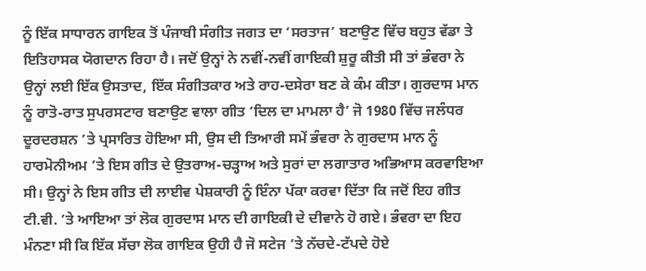ਨੂੰ ਇੱਕ ਸਾਧਾਰਨ ਗਾਇਕ ਤੋਂ ਪੰਜਾਬੀ ਸੰਗੀਤ ਜਗਤ ਦਾ ‘ਸਰਤਾਜ’ ਬਣਾਉਣ ਵਿੱਚ ਬਹੁਤ ਵੱਡਾ ਤੇ ਇਤਿਹਾਸਕ ਯੋਗਦਾਨ ਰਿਹਾ ਹੈ। ਜਦੋਂ ਉਨ੍ਹਾਂ ਨੇ ਨਵੀਂ-ਨਵੀਂ ਗਾਇਕੀ ਸ਼ੁਰੂ ਕੀਤੀ ਸੀ ਤਾਂ ਭੰਵਰਾ ਨੇ ਉਨ੍ਹਾਂ ਲਈ ਇੱਕ ਉਸਤਾਦ, ਇੱਕ ਸੰਗੀਤਕਾਰ ਅਤੇ ਰਾਹ-ਦਸੇਰਾ ਬਣ ਕੇ ਕੰਮ ਕੀਤਾ। ਗੁਰਦਾਸ ਮਾਨ ਨੂੰ ਰਾਤੋ-ਰਾਤ ਸੁਪਰਸਟਾਰ ਬਣਾਉਣ ਵਾਲਾ ਗੀਤ ‘ਦਿਲ ਦਾ ਮਾਮਲਾ ਹੈ’ ਜੋ 1980 ਵਿੱਚ ਜਲੰਧਰ ਦੂਰਦਰਸ਼ਨ ’ਤੇ ਪ੍ਰਸਾਰਿਤ ਹੋਇਆ ਸੀ, ਉਸ ਦੀ ਤਿਆਰੀ ਸਮੇਂ ਭੰਵਰਾ ਨੇ ਗੁਰਦਾਸ ਮਾਨ ਨੂੰ ਹਾਰਮੋਨੀਅਮ ’ਤੇ ਇਸ ਗੀਤ ਦੇ ਉਤਰਾਅ-ਚੜ੍ਹਾਅ ਅਤੇ ਸੁਰਾਂ ਦਾ ਲਗਾਤਾਰ ਅਭਿਆਸ ਕਰਵਾਇਆ ਸੀ। ਉਨ੍ਹਾਂ ਨੇ ਇਸ ਗੀਤ ਦੀ ਲਾਈਵ ਪੇਸ਼ਕਾਰੀ ਨੂੰ ਇੰਨਾ ਪੱਕਾ ਕਰਵਾ ਦਿੱਤਾ ਕਿ ਜਦੋਂ ਇਹ ਗੀਤ ਟੀ.ਵੀ. ’ਤੇ ਆਇਆ ਤਾਂ ਲੋਕ ਗੁਰਦਾਸ ਮਾਨ ਦੀ ਗਾਇਕੀ ਦੇ ਦੀਵਾਨੇ ਹੋ ਗਏ। ਭੰਵਰਾ ਦਾ ਇਹ ਮੰਨਣਾ ਸੀ ਕਿ ਇੱਕ ਸੱਚਾ ਲੋਕ ਗਾਇਕ ਉਹੀ ਹੈ ਜੋ ਸਟੇਜ ’ਤੇ ਨੱਚਦੇ-ਟੱਪਦੇ ਹੋਏ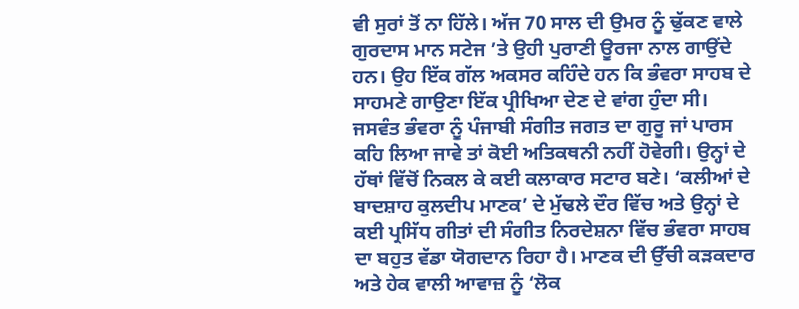ਵੀ ਸੁਰਾਂ ਤੋਂ ਨਾ ਹਿੱਲੇ। ਅੱਜ 70 ਸਾਲ ਦੀ ਉਮਰ ਨੂੰ ਢੁੱਕਣ ਵਾਲੇ ਗੁਰਦਾਸ ਮਾਨ ਸਟੇਜ ’ਤੇ ਉਹੀ ਪੁਰਾਣੀ ਊਰਜਾ ਨਾਲ ਗਾਉਂਦੇ ਹਨ। ਉਹ ਇੱਕ ਗੱਲ ਅਕਸਰ ਕਹਿੰਦੇ ਹਨ ਕਿ ਭੰਵਰਾ ਸਾਹਬ ਦੇ ਸਾਹਮਣੇ ਗਾਉਣਾ ਇੱਕ ਪ੍ਰੀਖਿਆ ਦੇਣ ਦੇ ਵਾਂਗ ਹੁੰਦਾ ਸੀ।
ਜਸਵੰਤ ਭੰਵਰਾ ਨੂੰ ਪੰਜਾਬੀ ਸੰਗੀਤ ਜਗਤ ਦਾ ਗੁਰੂ ਜਾਂ ਪਾਰਸ ਕਹਿ ਲਿਆ ਜਾਵੇ ਤਾਂ ਕੋਈ ਅਤਿਕਥਨੀ ਨਹੀਂ ਹੋਵੇਗੀ। ਉਨ੍ਹਾਂ ਦੇ ਹੱਥਾਂ ਵਿੱਚੋਂ ਨਿਕਲ ਕੇ ਕਈ ਕਲਾਕਾਰ ਸਟਾਰ ਬਣੇ। ‘ਕਲੀਆਂ ਦੇ ਬਾਦਸ਼ਾਹ ਕੁਲਦੀਪ ਮਾਣਕ’ ਦੇ ਮੁੱਢਲੇ ਦੌਰ ਵਿੱਚ ਅਤੇ ਉਨ੍ਹਾਂ ਦੇ ਕਈ ਪ੍ਰਸਿੱਧ ਗੀਤਾਂ ਦੀ ਸੰਗੀਤ ਨਿਰਦੇਸ਼ਨਾ ਵਿੱਚ ਭੰਵਰਾ ਸਾਹਬ ਦਾ ਬਹੁਤ ਵੱਡਾ ਯੋਗਦਾਨ ਰਿਹਾ ਹੈ। ਮਾਣਕ ਦੀ ਉੱਚੀ ਕੜਕਦਾਰ ਅਤੇ ਹੇਕ ਵਾਲੀ ਆਵਾਜ਼ ਨੂੰ ‘ਲੋਕ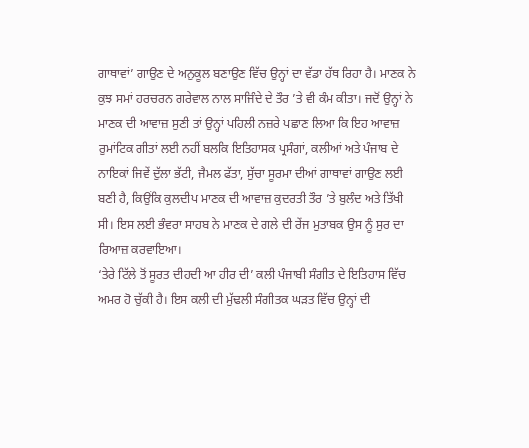ਗਾਥਾਵਾਂ’ ਗਾਉਣ ਦੇ ਅਨੁਕੂਲ ਬਣਾਉਣ ਵਿੱਚ ਉਨ੍ਹਾਂ ਦਾ ਵੱਡਾ ਹੱਥ ਰਿਹਾ ਹੈ। ਮਾਣਕ ਨੇ ਕੁਝ ਸਮਾਂ ਹਰਚਰਨ ਗਰੇਵਾਲ ਨਾਲ ਸਾਜਿੰਦੇ ਦੇ ਤੌਰ ’ਤੇ ਵੀ ਕੰਮ ਕੀਤਾ। ਜਦੋਂ ਉਨ੍ਹਾਂ ਨੇ ਮਾਣਕ ਦੀ ਆਵਾਜ਼ ਸੁਣੀ ਤਾਂ ਉਨ੍ਹਾਂ ਪਹਿਲੀ ਨਜ਼ਰੇ ਪਛਾਣ ਲਿਆ ਕਿ ਇਹ ਆਵਾਜ਼ ਰੁਮਾਂਟਿਕ ਗੀਤਾਂ ਲਈ ਨਹੀਂ ਬਲਕਿ ਇਤਿਹਾਸਕ ਪ੍ਰਸੰਗਾਂ, ਕਲੀਆਂ ਅਤੇ ਪੰਜਾਬ ਦੇ ਨਾਇਕਾਂ ਜਿਵੇਂ ਦੁੱਲਾ ਭੱਟੀ, ਜੈਮਲ ਫੱਤਾ, ਸੁੱਚਾ ਸੂਰਮਾ ਦੀਆਂ ਗਾਥਾਵਾਂ ਗਾਉਣ ਲਈ ਬਣੀ ਹੈ, ਕਿਉਂਕਿ ਕੁਲਦੀਪ ਮਾਣਕ ਦੀ ਆਵਾਜ਼ ਕੁਦਰਤੀ ਤੌਰ ’ਤੇ ਬੁਲੰਦ ਅਤੇ ਤਿੱਖੀ ਸੀ। ਇਸ ਲਈ ਭੰਵਰਾ ਸਾਹਬ ਨੇ ਮਾਣਕ ਦੇ ਗਲੇ ਦੀ ਰੇਂਜ ਮੁਤਾਬਕ ਉਸ ਨੂੰ ਸੁਰ ਦਾ ਰਿਆਜ਼ ਕਰਵਾਇਆ।
‘ਤੇਰੇ ਟਿੱਲੇ ਤੋਂ ਸੂਰਤ ਦੀਹਦੀ ਆ ਹੀਰ ਦੀ’ ਕਲੀ ਪੰਜਾਬੀ ਸੰਗੀਤ ਦੇ ਇਤਿਹਾਸ ਵਿੱਚ ਅਮਰ ਹੋ ਚੁੱਕੀ ਹੈ। ਇਸ ਕਲੀ ਦੀ ਮੁੱਢਲੀ ਸੰਗੀਤਕ ਘੜਤ ਵਿੱਚ ਉਨ੍ਹਾਂ ਦੀ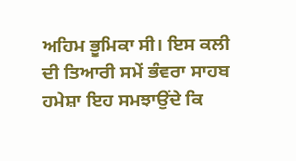ਅਹਿਮ ਭੂਮਿਕਾ ਸੀ। ਇਸ ਕਲੀ ਦੀ ਤਿਆਰੀ ਸਮੇਂ ਭੰਵਰਾ ਸਾਹਬ ਹਮੇਸ਼ਾ ਇਹ ਸਮਝਾਉਂਦੇ ਕਿ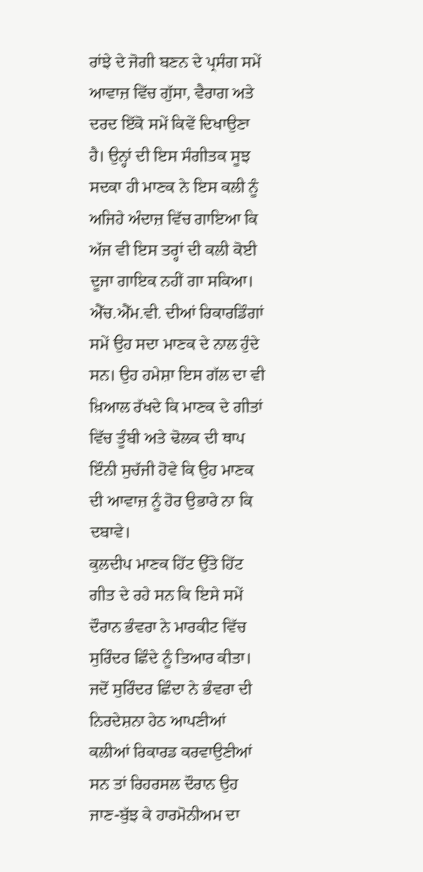ਰਾਂਝੇ ਦੇ ਜੋਗੀ ਬਣਨ ਦੇ ਪ੍ਰਸੰਗ ਸਮੇਂ ਆਵਾਜ਼ ਵਿੱਚ ਗੁੱਸਾ, ਵੈਰਾਗ ਅਤੇ ਦਰਦ ਇੱਕੋ ਸਮੇਂ ਕਿਵੇਂ ਦਿਖਾਉਣਾ ਹੈ। ਉਨ੍ਹਾਂ ਦੀ ਇਸ ਸੰਗੀਤਕ ਸੂਝ ਸਦਕਾ ਹੀ ਮਾਣਕ ਨੇ ਇਸ ਕਲੀ ਨੂੰ ਅਜਿਹੇ ਅੰਦਾਜ਼ ਵਿੱਚ ਗਾਇਆ ਕਿ ਅੱਜ ਵੀ ਇਸ ਤਰ੍ਹਾਂ ਦੀ ਕਲੀ ਕੋਈ ਦੂਜਾ ਗਾਇਕ ਨਹੀਂ ਗਾ ਸਕਿਆ। ਐੱਚ.ਐੱਮ.ਵੀ. ਦੀਆਂ ਰਿਕਾਰਡਿੰਗਾਂ ਸਮੇਂ ਉਹ ਸਦਾ ਮਾਣਕ ਦੇ ਨਾਲ ਹੁੰਦੇ ਸਨ। ਉਹ ਹਮੇਸ਼ਾ ਇਸ ਗੱਲ ਦਾ ਵੀ ਖ਼ਿਆਲ ਰੱਖਦੇ ਕਿ ਮਾਣਕ ਦੇ ਗੀਤਾਂ ਵਿੱਚ ਤੂੰਬੀ ਅਤੇ ਢੋਲਕ ਦੀ ਥਾਪ ਇੰਨੀ ਸੁਚੱਜੀ ਹੋਵੇ ਕਿ ਉਹ ਮਾਣਕ ਦੀ ਆਵਾਜ਼ ਨੂੰ ਹੋਰ ਉਭਾਰੇ ਨਾ ਕਿ ਦਬਾਵੇ।
ਕੁਲਦੀਪ ਮਾਣਕ ਹਿੱਟ ਉੱਤੇ ਹਿੱਟ ਗੀਤ ਦੇ ਰਹੇ ਸਨ ਕਿ ਇਸੇ ਸਮੇਂ ਦੌਰਾਨ ਭੰਵਰਾ ਨੇ ਮਾਰਕੀਟ ਵਿੱਚ ਸੁਰਿੰਦਰ ਛਿੰਦੇ ਨੂੰ ਤਿਆਰ ਕੀਤਾ। ਜਦੋਂ ਸੁਰਿੰਦਰ ਛਿੰਦਾ ਨੇ ਭੰਵਰਾ ਦੀ ਨਿਰਦੇਸ਼ਨਾ ਹੇਠ ਆਪਣੀਆਂ ਕਲੀਆਂ ਰਿਕਾਰਡ ਕਰਵਾਉਣੀਆਂ ਸਨ ਤਾਂ ਰਿਹਰਸਲ ਦੌਰਾਨ ਉਹ ਜਾਣ-ਬੁੱਝ ਕੇ ਹਾਰਮੋਨੀਅਮ ਦਾ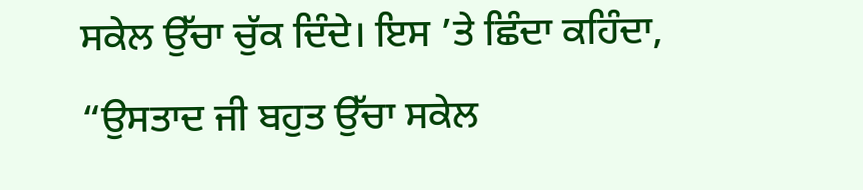ਸਕੇਲ ਉੱਚਾ ਚੁੱਕ ਦਿੰਦੇ। ਇਸ ’ਤੇ ਛਿੰਦਾ ਕਹਿੰਦਾ, “ਉਸਤਾਦ ਜੀ ਬਹੁਤ ਉੱਚਾ ਸਕੇਲ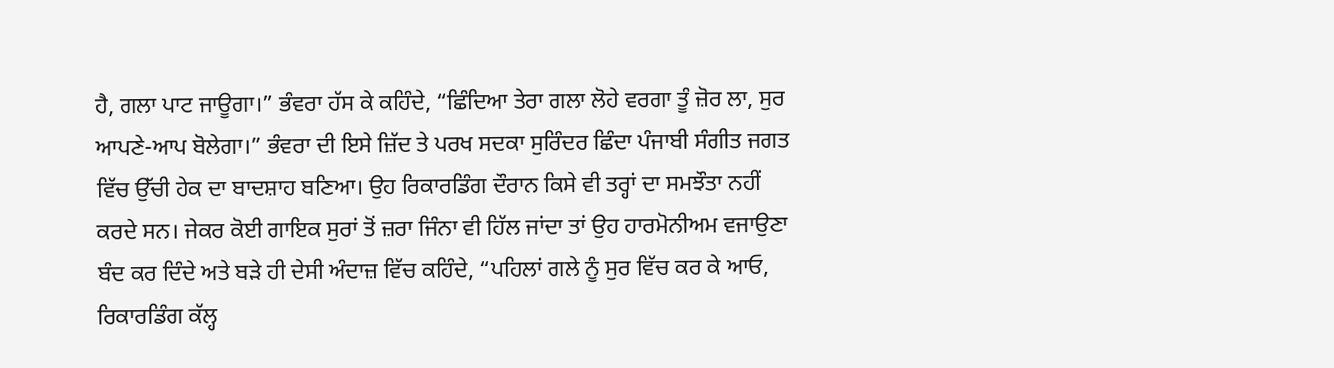ਹੈ, ਗਲਾ ਪਾਟ ਜਾਊਗਾ।” ਭੰਵਰਾ ਹੱਸ ਕੇ ਕਹਿੰਦੇ, “ਛਿੰਦਿਆ ਤੇਰਾ ਗਲਾ ਲੋਹੇ ਵਰਗਾ ਤੂੰ ਜ਼ੋਰ ਲਾ, ਸੁਰ ਆਪਣੇ-ਆਪ ਬੋਲੇਗਾ।” ਭੰਵਰਾ ਦੀ ਇਸੇ ਜ਼ਿੱਦ ਤੇ ਪਰਖ ਸਦਕਾ ਸੁਰਿੰਦਰ ਛਿੰਦਾ ਪੰਜਾਬੀ ਸੰਗੀਤ ਜਗਤ ਵਿੱਚ ਉੱਚੀ ਹੇਕ ਦਾ ਬਾਦਸ਼ਾਹ ਬਣਿਆ। ਉਹ ਰਿਕਾਰਡਿੰਗ ਦੌਰਾਨ ਕਿਸੇ ਵੀ ਤਰ੍ਹਾਂ ਦਾ ਸਮਝੌਤਾ ਨਹੀਂ ਕਰਦੇ ਸਨ। ਜੇਕਰ ਕੋਈ ਗਾਇਕ ਸੁਰਾਂ ਤੋਂ ਜ਼ਰਾ ਜਿੰਨਾ ਵੀ ਹਿੱਲ ਜਾਂਦਾ ਤਾਂ ਉਹ ਹਾਰਮੋਨੀਅਮ ਵਜਾਉਣਾ ਬੰਦ ਕਰ ਦਿੰਦੇ ਅਤੇ ਬੜੇ ਹੀ ਦੇਸੀ ਅੰਦਾਜ਼ ਵਿੱਚ ਕਹਿੰਦੇ, “ਪਹਿਲਾਂ ਗਲੇ ਨੂੰ ਸੁਰ ਵਿੱਚ ਕਰ ਕੇ ਆਓ, ਰਿਕਾਰਡਿੰਗ ਕੱਲ੍ਹ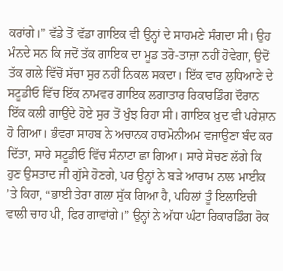ਕਰਾਂਗੇ।” ਵੱਡੇ ਤੋਂ ਵੱਡਾ ਗਾਇਕ ਵੀ ਉਨ੍ਹਾਂ ਦੇ ਸਾਹਮਣੇ ਸੰਗਦਾ ਸੀ। ਉਹ ਮੰਨਦੇ ਸਨ ਕਿ ਜਦੋਂ ਤੱਕ ਗਾਇਕ ਦਾ ਮੂਡ ਤਰੋ-ਤਾਜ਼ਾ ਨਹੀਂ ਹੋਵੇਗਾ, ਉਦੋਂ ਤੱਕ ਗਲੇ ਵਿੱਚੋਂ ਸੱਚਾ ਸੁਰ ਨਹੀਂ ਨਿਕਲ ਸਕਦਾ। ਇੱਕ ਵਾਰ ਲੁਧਿਆਣੇ ਦੇ ਸਟੂਡੀਓ ਵਿੱਚ ਇੱਕ ਨਾਮਵਰ ਗਾਇਕ ਲਗਾਤਾਰ ਰਿਕਾਰਡਿੰਗ ਦੌਰਾਨ ਇੱਕ ਕਲੀ ਗਾਉਂਦੇ ਹੋਏ ਸੁਰ ਤੋਂ ਖੁੰਝ ਰਿਹਾ ਸੀ। ਗਾਇਕ ਖ਼ੁਦ ਵੀ ਪਰੇਸ਼ਾਨ ਹੋ ਗਿਆ। ਭੰਵਰਾ ਸਾਹਬ ਨੇ ਅਚਾਨਕ ਹਾਰਮੋਨੀਅਮ ਵਜਾਉਣਾ ਬੰਦ ਕਰ ਦਿੱਤਾ, ਸਾਰੇ ਸਟੂਡੀਓ ਵਿੱਚ ਸੰਨਾਟਾ ਛਾ ਗਿਆ। ਸਾਰੇ ਸੋਚਣ ਲੱਗੇ ਕਿ ਹੁਣ ਉਸਤਾਦ ਜੀ ਗੁੱਸੇ ਹੋਣਗੇ, ਪਰ ਉਨ੍ਹਾਂ ਨੇ ਬੜੇ ਆਰਾਮ ਨਾਲ ਮਾਈਕ ’ਤੇ ਕਿਹਾ, “ਭਾਈ ਤੇਰਾ ਗਲਾ ਸੁੱਕ ਗਿਆ ਹੈ, ਪਹਿਲਾਂ ਤੂੰ ਇਲਾਇਚੀ ਵਾਲੀ ਚਾਹ ਪੀ, ਫਿਰ ਗਾਵਾਂਗੇ।” ਉਨ੍ਹਾਂ ਨੇ ਅੱਧਾ ਘੰਟਾ ਰਿਕਾਰਡਿੰਗ ਰੋਕ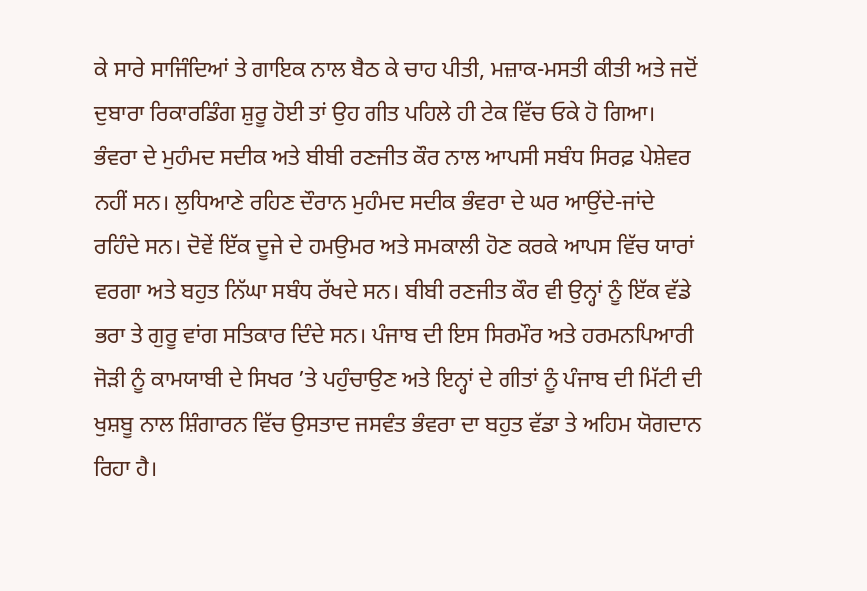ਕੇ ਸਾਰੇ ਸਾਜਿੰਦਿਆਂ ਤੇ ਗਾਇਕ ਨਾਲ ਬੈਠ ਕੇ ਚਾਹ ਪੀਤੀ, ਮਜ਼ਾਕ-ਮਸਤੀ ਕੀਤੀ ਅਤੇ ਜਦੋਂ ਦੁਬਾਰਾ ਰਿਕਾਰਡਿੰਗ ਸ਼ੁਰੂ ਹੋਈ ਤਾਂ ਉਹ ਗੀਤ ਪਹਿਲੇ ਹੀ ਟੇਕ ਵਿੱਚ ਓਕੇ ਹੋ ਗਿਆ।
ਭੰਵਰਾ ਦੇ ਮੁਹੰਮਦ ਸਦੀਕ ਅਤੇ ਬੀਬੀ ਰਣਜੀਤ ਕੌਰ ਨਾਲ ਆਪਸੀ ਸਬੰਧ ਸਿਰਫ਼ ਪੇਸ਼ੇਵਰ ਨਹੀਂ ਸਨ। ਲੁਧਿਆਣੇ ਰਹਿਣ ਦੌਰਾਨ ਮੁਹੰਮਦ ਸਦੀਕ ਭੰਵਰਾ ਦੇ ਘਰ ਆਉਂਦੇ-ਜਾਂਦੇ ਰਹਿੰਦੇ ਸਨ। ਦੋਵੇਂ ਇੱਕ ਦੂਜੇ ਦੇ ਹਮਉਮਰ ਅਤੇ ਸਮਕਾਲੀ ਹੋਣ ਕਰਕੇ ਆਪਸ ਵਿੱਚ ਯਾਰਾਂ ਵਰਗਾ ਅਤੇ ਬਹੁਤ ਨਿੱਘਾ ਸਬੰਧ ਰੱਖਦੇ ਸਨ। ਬੀਬੀ ਰਣਜੀਤ ਕੌਰ ਵੀ ਉਨ੍ਹਾਂ ਨੂੰ ਇੱਕ ਵੱਡੇ ਭਰਾ ਤੇ ਗੁਰੂ ਵਾਂਗ ਸਤਿਕਾਰ ਦਿੰਦੇ ਸਨ। ਪੰਜਾਬ ਦੀ ਇਸ ਸਿਰਮੌਰ ਅਤੇ ਹਰਮਨਪਿਆਰੀ ਜੋੜੀ ਨੂੰ ਕਾਮਯਾਬੀ ਦੇ ਸਿਖਰ ’ਤੇ ਪਹੁੰਚਾਉਣ ਅਤੇ ਇਨ੍ਹਾਂ ਦੇ ਗੀਤਾਂ ਨੂੰ ਪੰਜਾਬ ਦੀ ਮਿੱਟੀ ਦੀ ਖੁਸ਼ਬੂ ਨਾਲ ਸ਼ਿੰਗਾਰਨ ਵਿੱਚ ਉਸਤਾਦ ਜਸਵੰਤ ਭੰਵਰਾ ਦਾ ਬਹੁਤ ਵੱਡਾ ਤੇ ਅਹਿਮ ਯੋਗਦਾਨ ਰਿਹਾ ਹੈ।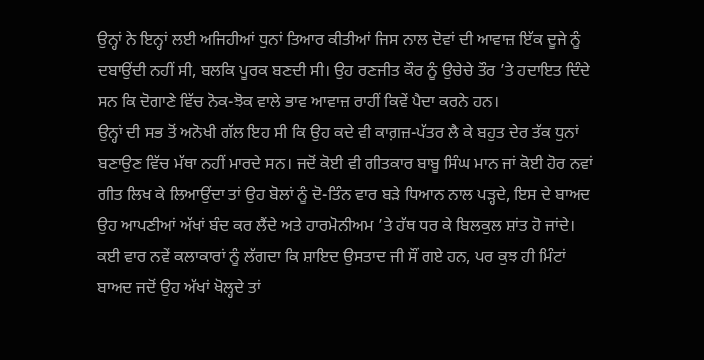ਉਨ੍ਹਾਂ ਨੇ ਇਨ੍ਹਾਂ ਲਈ ਅਜਿਹੀਆਂ ਧੁਨਾਂ ਤਿਆਰ ਕੀਤੀਆਂ ਜਿਸ ਨਾਲ ਦੋਵਾਂ ਦੀ ਆਵਾਜ਼ ਇੱਕ ਦੂਜੇ ਨੂੰ ਦਬਾਉਂਦੀ ਨਹੀਂ ਸੀ, ਬਲਕਿ ਪੂਰਕ ਬਣਦੀ ਸੀ। ਉਹ ਰਣਜੀਤ ਕੌਰ ਨੂੰ ਉਚੇਚੇ ਤੌਰ ’ਤੇ ਹਦਾਇਤ ਦਿੰਦੇ ਸਨ ਕਿ ਦੋਗਾਣੇ ਵਿੱਚ ਨੋਕ-ਝੋਕ ਵਾਲੇ ਭਾਵ ਆਵਾਜ਼ ਰਾਹੀਂ ਕਿਵੇਂ ਪੈਦਾ ਕਰਨੇ ਹਨ।
ਉਨ੍ਹਾਂ ਦੀ ਸਭ ਤੋਂ ਅਨੋਖੀ ਗੱਲ ਇਹ ਸੀ ਕਿ ਉਹ ਕਦੇ ਵੀ ਕਾਗ਼ਜ਼-ਪੱਤਰ ਲੈ ਕੇ ਬਹੁਤ ਦੇਰ ਤੱਕ ਧੁਨਾਂ ਬਣਾਉਣ ਵਿੱਚ ਮੱਥਾ ਨਹੀਂ ਮਾਰਦੇ ਸਨ। ਜਦੋਂ ਕੋਈ ਵੀ ਗੀਤਕਾਰ ਬਾਬੂ ਸਿੰਘ ਮਾਨ ਜਾਂ ਕੋਈ ਹੋਰ ਨਵਾਂ ਗੀਤ ਲਿਖ ਕੇ ਲਿਆਉਂਦਾ ਤਾਂ ਉਹ ਬੋਲਾਂ ਨੂੰ ਦੋ-ਤਿੰਨ ਵਾਰ ਬੜੇ ਧਿਆਨ ਨਾਲ ਪੜ੍ਹਦੇ, ਇਸ ਦੇ ਬਾਅਦ ਉਹ ਆਪਣੀਆਂ ਅੱਖਾਂ ਬੰਦ ਕਰ ਲੈਂਦੇ ਅਤੇ ਹਾਰਮੋਨੀਅਮ ’ਤੇ ਹੱਥ ਧਰ ਕੇ ਬਿਲਕੁਲ ਸ਼ਾਂਤ ਹੋ ਜਾਂਦੇ। ਕਈ ਵਾਰ ਨਵੇਂ ਕਲਾਕਾਰਾਂ ਨੂੰ ਲੱਗਦਾ ਕਿ ਸ਼ਾਇਦ ਉਸਤਾਦ ਜੀ ਸੌਂ ਗਏ ਹਨ, ਪਰ ਕੁਝ ਹੀ ਮਿੰਟਾਂ ਬਾਅਦ ਜਦੋਂ ਉਹ ਅੱਖਾਂ ਖੋਲ੍ਹਦੇ ਤਾਂ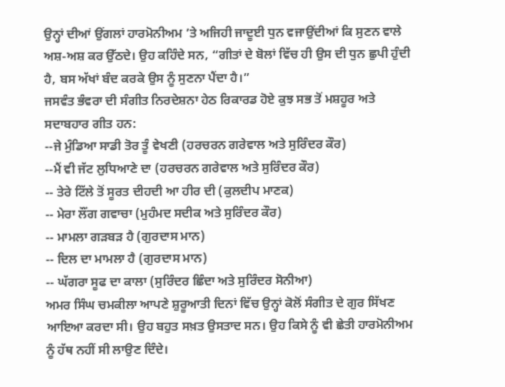ਉਨ੍ਹਾਂ ਦੀਆਂ ਉਂਗਲਾਂ ਹਾਰਮੋਨੀਅਮ ’ਤੇ ਅਜਿਹੀ ਜਾਦੂਈ ਧੁਨ ਵਜਾਉਂਦੀਆਂ ਕਿ ਸੁਣਨ ਵਾਲੇ ਅਸ਼-ਅਸ਼ ਕਰ ਉੱਠਦੇ। ਉਹ ਕਹਿੰਦੇ ਸਨ, “ਗੀਤਾਂ ਦੇ ਬੋਲਾਂ ਵਿੱਚ ਹੀ ਉਸ ਦੀ ਧੁਨ ਛੁਪੀ ਹੁੰਦੀ ਹੈ, ਬਸ ਅੱਖਾਂ ਬੰਦ ਕਰਕੇ ਉਸ ਨੂੰ ਸੁਣਨਾ ਪੈਂਦਾ ਹੈ।”
ਜਸਵੰਤ ਭੰਵਰਾ ਦੀ ਸੰਗੀਤ ਨਿਰਦੇਸ਼ਨਾ ਹੇਠ ਰਿਕਾਰਡ ਹੋਏ ਕੁਝ ਸਭ ਤੋਂ ਮਸ਼ਹੂਰ ਅਤੇ ਸਦਾਬਹਾਰ ਗੀਤ ਹਨ:
--ਜੇ ਮੁੰਡਿਆ ਸਾਡੀ ਤੋਰ ਤੂੰ ਵੇਖਣੀ (ਹਰਚਰਨ ਗਰੇਵਾਲ ਅਤੇ ਸੁਰਿੰਦਰ ਕੌਰ)
--ਮੈਂ ਵੀ ਜੱਟ ਲੁਧਿਆਣੇ ਦਾ (ਹਰਚਰਨ ਗਰੇਵਾਲ ਅਤੇ ਸੁਰਿੰਦਰ ਕੌਰ)
-- ਤੇਰੇ ਟਿੱਲੇ ਤੋਂ ਸੂਰਤ ਦੀਹਦੀ ਆ ਹੀਰ ਦੀ (ਕੁਲਦੀਪ ਮਾਣਕ)
-- ਮੇਰਾ ਲੌਂਗ ਗਵਾਚਾ (ਮੁਹੰਮਦ ਸਦੀਕ ਅਤੇ ਸੁਰਿੰਦਰ ਕੌਰ)
-- ਮਾਮਲਾ ਗੜਬੜ ਹੈ (ਗੁਰਦਾਸ ਮਾਨ)
-- ਦਿਲ ਦਾ ਮਾਮਲਾ ਹੈ (ਗੁਰਦਾਸ ਮਾਨ)
-- ਘੱਗਰਾ ਸੂਫ ਦਾ ਕਾਲਾ (ਸੁਰਿੰਦਰ ਛਿੰਦਾ ਅਤੇ ਸੁਰਿੰਦਰ ਸੋਨੀਆ)
ਅਮਰ ਸਿੰਘ ਚਮਕੀਲਾ ਆਪਣੇ ਸ਼ੁਰੂਆਤੀ ਦਿਨਾਂ ਵਿੱਚ ਉਨ੍ਹਾਂ ਕੋਲੋਂ ਸੰਗੀਤ ਦੇ ਗੁਰ ਸਿੱਖਣ ਆਇਆ ਕਰਦਾ ਸੀ। ਉਹ ਬਹੁਤ ਸਖ਼ਤ ਉਸਤਾਦ ਸਨ। ਉਹ ਕਿਸੇ ਨੂੰ ਵੀ ਛੇਤੀ ਹਾਰਮੋਨੀਅਮ ਨੂੰ ਹੱਥ ਨਹੀਂ ਸੀ ਲਾਉਣ ਦਿੰਦੇ।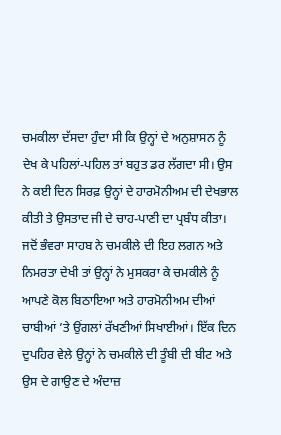ਚਮਕੀਲਾ ਦੱਸਦਾ ਹੁੰਦਾ ਸੀ ਕਿ ਉਨ੍ਹਾਂ ਦੇ ਅਨੁਸ਼ਾਸਨ ਨੂੰ ਦੇਖ ਕੇ ਪਹਿਲਾਂ-ਪਹਿਲ ਤਾਂ ਬਹੁਤ ਡਰ ਲੱਗਦਾ ਸੀ। ਉਸ ਨੇ ਕਈ ਦਿਨ ਸਿਰਫ਼ ਉਨ੍ਹਾਂ ਦੇ ਹਾਰਮੋਨੀਅਮ ਦੀ ਦੇਖਭਾਲ ਕੀਤੀ ਤੇ ਉਸਤਾਦ ਜੀ ਦੇ ਚਾਹ-ਪਾਣੀ ਦਾ ਪ੍ਰਬੰਧ ਕੀਤਾ। ਜਦੋਂ ਭੰਵਰਾ ਸਾਹਬ ਨੇ ਚਮਕੀਲੇ ਦੀ ਇਹ ਲਗਨ ਅਤੇ ਨਿਮਰਤਾ ਦੇਖੀ ਤਾਂ ਉਨ੍ਹਾਂ ਨੇ ਮੁਸਕਰਾ ਕੇ ਚਮਕੀਲੇ ਨੂੰ ਆਪਣੇ ਕੋਲ ਬਿਠਾਇਆ ਅਤੇ ਹਾਰਮੋਨੀਅਮ ਦੀਆਂ ਚਾਬੀਆਂ ’ਤੇ ਉਂਗਲਾਂ ਰੱਖਣੀਆਂ ਸਿਖਾਈਆਂ। ਇੱਕ ਦਿਨ ਦੁਪਹਿਰ ਵੇਲੇ ਉਨ੍ਹਾਂ ਨੇ ਚਮਕੀਲੇ ਦੀ ਤੂੰਬੀ ਦੀ ਬੀਟ ਅਤੇ ਉਸ ਦੇ ਗਾਉਣ ਦੇ ਅੰਦਾਜ਼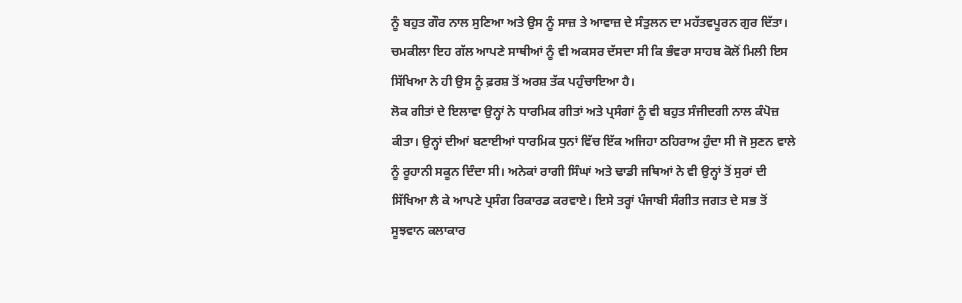ਨੂੰ ਬਹੁਤ ਗੌਰ ਨਾਲ ਸੁਣਿਆ ਅਤੇ ਉਸ ਨੂੰ ਸਾਜ਼ ਤੇ ਆਵਾਜ਼ ਦੇ ਸੰਤੁਲਨ ਦਾ ਮਹੱਤਵਪੂਰਨ ਗੁਰ ਦਿੱਤਾ। ਚਮਕੀਲਾ ਇਹ ਗੱਲ ਆਪਣੇ ਸਾਥੀਆਂ ਨੂੰ ਵੀ ਅਕਸਰ ਦੱਸਦਾ ਸੀ ਕਿ ਭੰਵਰਾ ਸਾਹਬ ਕੋਲੋਂ ਮਿਲੀ ਇਸ ਸਿੱਖਿਆ ਨੇ ਹੀ ਉਸ ਨੂੰ ਫ਼ਰਸ਼ ਤੋਂ ਅਰਸ਼ ਤੱਕ ਪਹੁੰਚਾਇਆ ਹੈ।
ਲੋਕ ਗੀਤਾਂ ਦੇ ਇਲਾਵਾ ਉਨ੍ਹਾਂ ਨੇ ਧਾਰਮਿਕ ਗੀਤਾਂ ਅਤੇ ਪ੍ਰਸੰਗਾਂ ਨੂੰ ਵੀ ਬਹੁਤ ਸੰਜੀਦਗੀ ਨਾਲ ਕੰਪੋਜ਼ ਕੀਤਾ। ਉਨ੍ਹਾਂ ਦੀਆਂ ਬਣਾਈਆਂ ਧਾਰਮਿਕ ਧੁਨਾਂ ਵਿੱਚ ਇੱਕ ਅਜਿਹਾ ਠਹਿਰਾਅ ਹੁੰਦਾ ਸੀ ਜੋ ਸੁਣਨ ਵਾਲੇ ਨੂੰ ਰੂਹਾਨੀ ਸਕੂਨ ਦਿੰਦਾ ਸੀ। ਅਨੇਕਾਂ ਰਾਗੀ ਸਿੰਘਾਂ ਅਤੇ ਢਾਡੀ ਜਥਿਆਂ ਨੇ ਵੀ ਉਨ੍ਹਾਂ ਤੋਂ ਸੁਰਾਂ ਦੀ ਸਿੱਖਿਆ ਲੈ ਕੇ ਆਪਣੇ ਪ੍ਰਸੰਗ ਰਿਕਾਰਡ ਕਰਵਾਏ। ਇਸੇ ਤਰ੍ਹਾਂ ਪੰਜਾਬੀ ਸੰਗੀਤ ਜਗਤ ਦੇ ਸਭ ਤੋਂ ਸੂਝਵਾਨ ਕਲਾਕਾਰ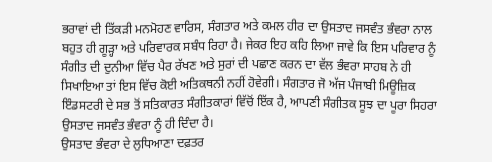ਭਰਾਵਾਂ ਦੀ ਤਿੱਕੜੀ ਮਨਮੋਹਣ ਵਾਰਿਸ, ਸੰਗਤਾਰ ਅਤੇ ਕਮਲ ਹੀਰ ਦਾ ਉਸਤਾਦ ਜਸਵੰਤ ਭੰਵਰਾ ਨਾਲ ਬਹੁਤ ਹੀ ਗੂੜ੍ਹਾ ਅਤੇ ਪਰਿਵਾਰਕ ਸਬੰਧ ਰਿਹਾ ਹੈ। ਜੇਕਰ ਇਹ ਕਹਿ ਲਿਆ ਜਾਵੇ ਕਿ ਇਸ ਪਰਿਵਾਰ ਨੂੰ ਸੰਗੀਤ ਦੀ ਦੁਨੀਆ ਵਿੱਚ ਪੈਰ ਰੱਖਣ ਅਤੇ ਸੁਰਾਂ ਦੀ ਪਛਾਣ ਕਰਨ ਦਾ ਵੱਲ ਭੰਵਰਾ ਸਾਹਬ ਨੇ ਹੀ ਸਿਖਾਇਆ ਤਾਂ ਇਸ ਵਿੱਚ ਕੋਈ ਅਤਿਕਥਨੀ ਨਹੀਂ ਹੋਵੇਗੀ। ਸੰਗਤਾਰ ਜੋ ਅੱਜ ਪੰਜਾਬੀ ਮਿਊਜ਼ਿਕ ਇੰਡਸਟਰੀ ਦੇ ਸਭ ਤੋਂ ਸਤਿਕਾਰਤ ਸੰਗੀਤਕਾਰਾਂ ਵਿੱਚੋਂ ਇੱਕ ਹੈ, ਆਪਣੀ ਸੰਗੀਤਕ ਸੂਝ ਦਾ ਪੂਰਾ ਸਿਹਰਾ ਉਸਤਾਦ ਜਸਵੰਤ ਭੰਵਰਾ ਨੂੰ ਹੀ ਦਿੰਦਾ ਹੈ।
ਉਸਤਾਦ ਭੰਵਰਾ ਦੇ ਲੁਧਿਆਣਾ ਦਫ਼ਤਰ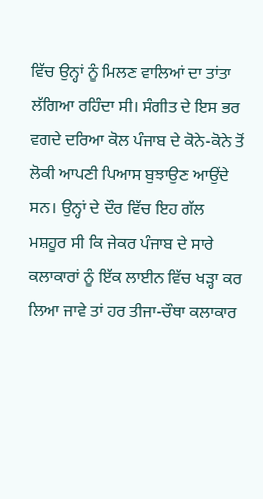ਵਿੱਚ ਉਨ੍ਹਾਂ ਨੂੰ ਮਿਲਣ ਵਾਲਿਆਂ ਦਾ ਤਾਂਤਾ ਲੱਗਿਆ ਰਹਿੰਦਾ ਸੀ। ਸੰਗੀਤ ਦੇ ਇਸ ਭਰ ਵਗਦੇ ਦਰਿਆ ਕੋਲ ਪੰਜਾਬ ਦੇ ਕੋਨੇ-ਕੋਨੇ ਤੋਂ ਲੋਕੀ ਆਪਣੀ ਪਿਆਸ ਬੁਝਾਉਣ ਆਉਂਦੇ ਸਨ। ਉਨ੍ਹਾਂ ਦੇ ਦੌਰ ਵਿੱਚ ਇਹ ਗੱਲ ਮਸ਼ਹੂਰ ਸੀ ਕਿ ਜੇਕਰ ਪੰਜਾਬ ਦੇ ਸਾਰੇ ਕਲਾਕਾਰਾਂ ਨੂੰ ਇੱਕ ਲਾਈਨ ਵਿੱਚ ਖੜ੍ਹਾ ਕਰ ਲਿਆ ਜਾਵੇ ਤਾਂ ਹਰ ਤੀਜਾ-ਚੌਥਾ ਕਲਾਕਾਰ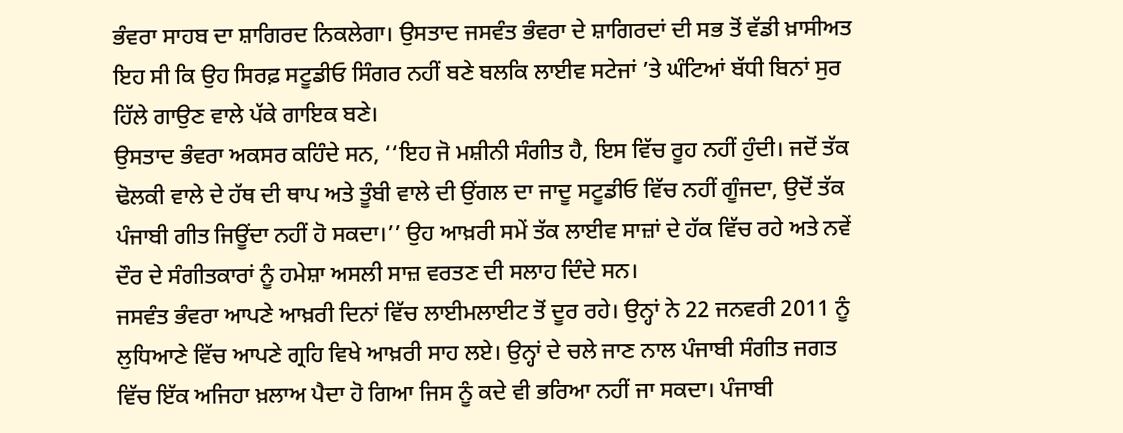ਭੰਵਰਾ ਸਾਹਬ ਦਾ ਸ਼ਾਗਿਰਦ ਨਿਕਲੇਗਾ। ਉਸਤਾਦ ਜਸਵੰਤ ਭੰਵਰਾ ਦੇ ਸ਼ਾਗਿਰਦਾਂ ਦੀ ਸਭ ਤੋਂ ਵੱਡੀ ਖ਼ਾਸੀਅਤ ਇਹ ਸੀ ਕਿ ਉਹ ਸਿਰਫ਼ ਸਟੂਡੀਓ ਸਿੰਗਰ ਨਹੀਂ ਬਣੇ ਬਲਕਿ ਲਾਈਵ ਸਟੇਜਾਂ ’ਤੇ ਘੰਟਿਆਂ ਬੱਧੀ ਬਿਨਾਂ ਸੁਰ ਹਿੱਲੇ ਗਾਉਣ ਵਾਲੇ ਪੱਕੇ ਗਾਇਕ ਬਣੇ।
ਉਸਤਾਦ ਭੰਵਰਾ ਅਕਸਰ ਕਹਿੰਦੇ ਸਨ, ‘‘ਇਹ ਜੋ ਮਸ਼ੀਨੀ ਸੰਗੀਤ ਹੈ, ਇਸ ਵਿੱਚ ਰੂਹ ਨਹੀਂ ਹੁੰਦੀ। ਜਦੋਂ ਤੱਕ ਢੋਲਕੀ ਵਾਲੇ ਦੇ ਹੱਥ ਦੀ ਥਾਪ ਅਤੇ ਤੂੰਬੀ ਵਾਲੇ ਦੀ ਉਂਗਲ ਦਾ ਜਾਦੂ ਸਟੂਡੀਓ ਵਿੱਚ ਨਹੀਂ ਗੂੰਜਦਾ, ਉਦੋਂ ਤੱਕ ਪੰਜਾਬੀ ਗੀਤ ਜਿਊਂਦਾ ਨਹੀਂ ਹੋ ਸਕਦਾ।’’ ਉਹ ਆਖ਼ਰੀ ਸਮੇਂ ਤੱਕ ਲਾਈਵ ਸਾਜ਼ਾਂ ਦੇ ਹੱਕ ਵਿੱਚ ਰਹੇ ਅਤੇ ਨਵੇਂ ਦੌਰ ਦੇ ਸੰਗੀਤਕਾਰਾਂ ਨੂੰ ਹਮੇਸ਼ਾ ਅਸਲੀ ਸਾਜ਼ ਵਰਤਣ ਦੀ ਸਲਾਹ ਦਿੰਦੇ ਸਨ।
ਜਸਵੰਤ ਭੰਵਰਾ ਆਪਣੇ ਆਖ਼ਰੀ ਦਿਨਾਂ ਵਿੱਚ ਲਾਈਮਲਾਈਟ ਤੋਂ ਦੂਰ ਰਹੇ। ਉਨ੍ਹਾਂ ਨੇ 22 ਜਨਵਰੀ 2011 ਨੂੰ ਲੁਧਿਆਣੇ ਵਿੱਚ ਆਪਣੇ ਗ੍ਰਹਿ ਵਿਖੇ ਆਖ਼ਰੀ ਸਾਹ ਲਏ। ਉਨ੍ਹਾਂ ਦੇ ਚਲੇ ਜਾਣ ਨਾਲ ਪੰਜਾਬੀ ਸੰਗੀਤ ਜਗਤ ਵਿੱਚ ਇੱਕ ਅਜਿਹਾ ਖ਼ਲਾਅ ਪੈਦਾ ਹੋ ਗਿਆ ਜਿਸ ਨੂੰ ਕਦੇ ਵੀ ਭਰਿਆ ਨਹੀਂ ਜਾ ਸਕਦਾ। ਪੰਜਾਬੀ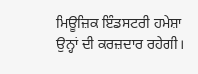ਮਿਊਜ਼ਿਕ ਇੰਡਸਟਰੀ ਹਮੇਸ਼ਾ ਉਨ੍ਹਾਂ ਦੀ ਕਰਜ਼ਦਾਰ ਰਹੇਗੀ।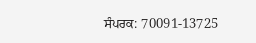ਸੰਪਰਕ: 70091-13725